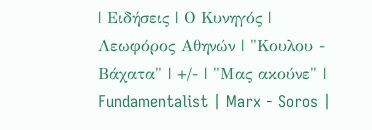| Ειδήσεις | Ο Κυνηγός | Λεωφόρος Αθηνών | "Κουλου - Βάχατα" | +/- | "Μας ακούνε" | Fundamentalist | Marx - Soros |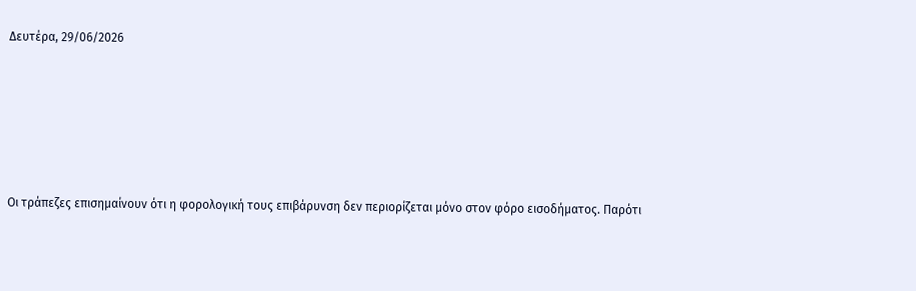Δευτέρα, 29/06/2026







Οι τράπεζες επισημαίνουν ότι η φορολογική τους επιβάρυνση δεν περιορίζεται μόνο στον φόρο εισοδήματος. Παρότι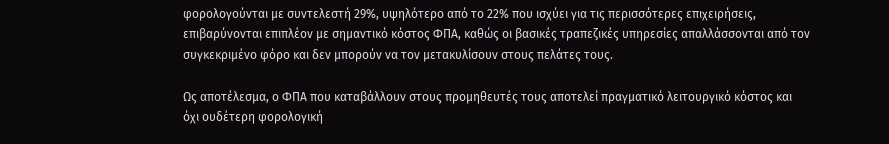φορολογούνται με συντελεστή 29%, υψηλότερο από το 22% που ισχύει για τις περισσότερες επιχειρήσεις, επιβαρύνονται επιπλέον με σημαντικό κόστος ΦΠΑ, καθώς οι βασικές τραπεζικές υπηρεσίες απαλλάσσονται από τον συγκεκριμένο φόρο και δεν μπορούν να τον μετακυλίσουν στους πελάτες τους.

Ως αποτέλεσμα, ο ΦΠΑ που καταβάλλουν στους προμηθευτές τους αποτελεί πραγματικό λειτουργικό κόστος και όχι ουδέτερη φορολογική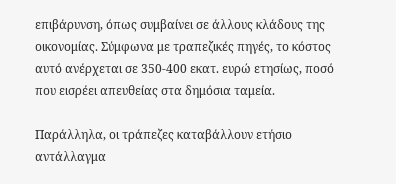επιβάρυνση, όπως συμβαίνει σε άλλους κλάδους της οικονομίας. Σύμφωνα με τραπεζικές πηγές, το κόστος αυτό ανέρχεται σε 350-400 εκατ. ευρώ ετησίως, ποσό που εισρέει απευθείας στα δημόσια ταμεία.

Παράλληλα, οι τράπεζες καταβάλλουν ετήσιο αντάλλαγμα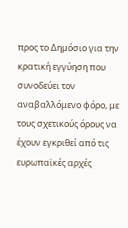προς το Δημόσιο για την κρατική εγγύηση που συνοδεύει τον αναβαλλόμενο φόρο, με τους σχετικούς όρους να έχουν εγκριθεί από τις ευρωπαϊκές αρχές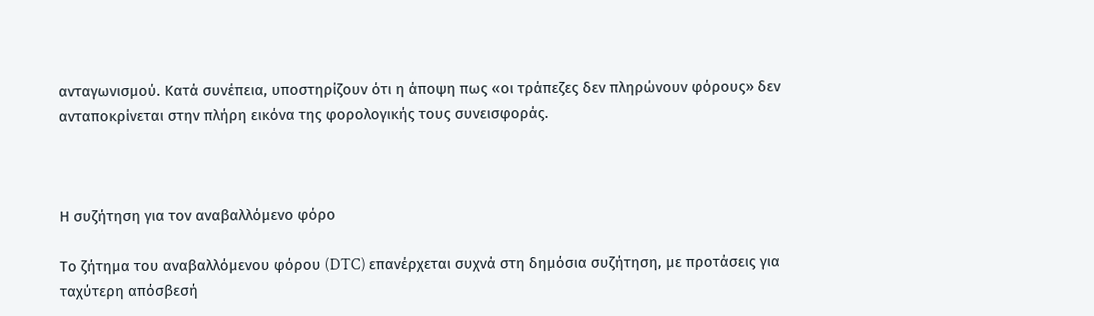ανταγωνισμού. Κατά συνέπεια, υποστηρίζουν ότι η άποψη πως «οι τράπεζες δεν πληρώνουν φόρους» δεν ανταποκρίνεται στην πλήρη εικόνα της φορολογικής τους συνεισφοράς.



Η συζήτηση για τον αναβαλλόμενο φόρο

Το ζήτημα του αναβαλλόμενου φόρου (DTC) επανέρχεται συχνά στη δημόσια συζήτηση, με προτάσεις για ταχύτερη απόσβεσή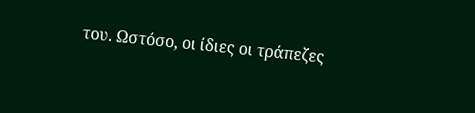του. Ωστόσο, οι ίδιες οι τράπεζες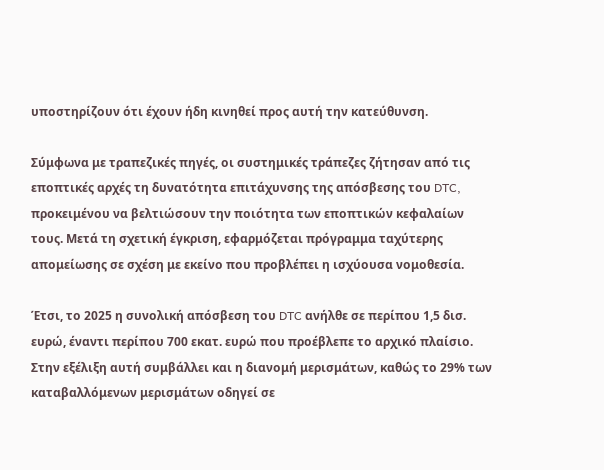υποστηρίζουν ότι έχουν ήδη κινηθεί προς αυτή την κατεύθυνση.

Σύμφωνα με τραπεζικές πηγές, οι συστημικές τράπεζες ζήτησαν από τις εποπτικές αρχές τη δυνατότητα επιτάχυνσης της απόσβεσης του DTC, προκειμένου να βελτιώσουν την ποιότητα των εποπτικών κεφαλαίων τους. Μετά τη σχετική έγκριση, εφαρμόζεται πρόγραμμα ταχύτερης απομείωσης σε σχέση με εκείνο που προβλέπει η ισχύουσα νομοθεσία.

Έτσι, το 2025 η συνολική απόσβεση του DTC ανήλθε σε περίπου 1,5 δισ. ευρώ, έναντι περίπου 700 εκατ. ευρώ που προέβλεπε το αρχικό πλαίσιο. Στην εξέλιξη αυτή συμβάλλει και η διανομή μερισμάτων, καθώς το 29% των καταβαλλόμενων μερισμάτων οδηγεί σε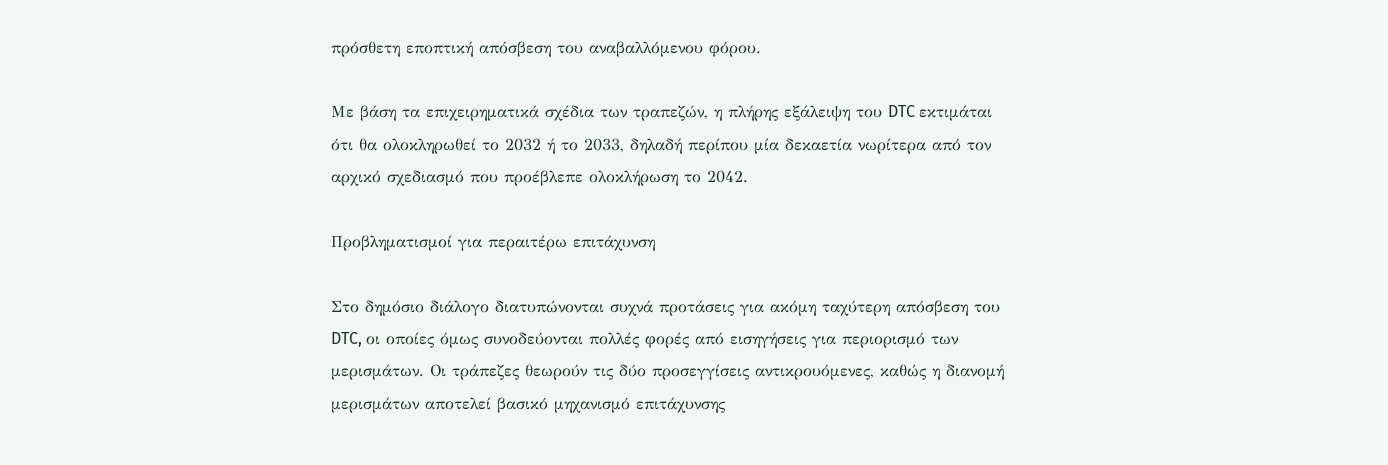πρόσθετη εποπτική απόσβεση του αναβαλλόμενου φόρου.

Με βάση τα επιχειρηματικά σχέδια των τραπεζών, η πλήρης εξάλειψη του DTC εκτιμάται ότι θα ολοκληρωθεί το 2032 ή το 2033, δηλαδή περίπου μία δεκαετία νωρίτερα από τον αρχικό σχεδιασμό που προέβλεπε ολοκλήρωση το 2042.

Προβληματισμοί για περαιτέρω επιτάχυνση

Στο δημόσιο διάλογο διατυπώνονται συχνά προτάσεις για ακόμη ταχύτερη απόσβεση του DTC, οι οποίες όμως συνοδεύονται πολλές φορές από εισηγήσεις για περιορισμό των μερισμάτων. Οι τράπεζες θεωρούν τις δύο προσεγγίσεις αντικρουόμενες, καθώς η διανομή μερισμάτων αποτελεί βασικό μηχανισμό επιτάχυνσης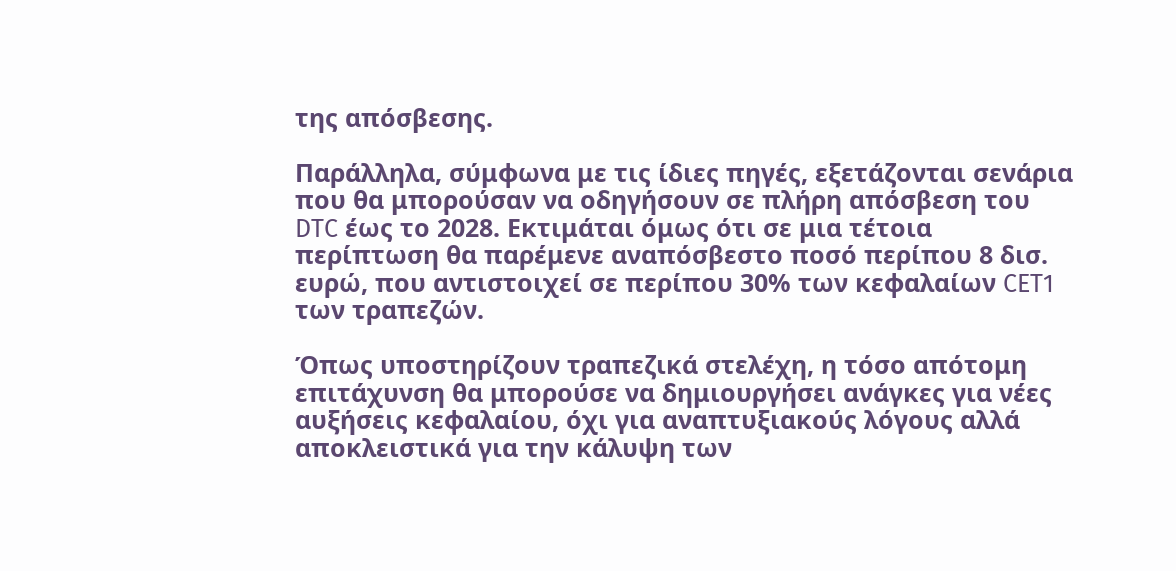της απόσβεσης.

Παράλληλα, σύμφωνα με τις ίδιες πηγές, εξετάζονται σενάρια που θα μπορούσαν να οδηγήσουν σε πλήρη απόσβεση του DTC έως το 2028. Εκτιμάται όμως ότι σε μια τέτοια περίπτωση θα παρέμενε αναπόσβεστο ποσό περίπου 8 δισ. ευρώ, που αντιστοιχεί σε περίπου 30% των κεφαλαίων CET1 των τραπεζών.

Όπως υποστηρίζουν τραπεζικά στελέχη, η τόσο απότομη επιτάχυνση θα μπορούσε να δημιουργήσει ανάγκες για νέες αυξήσεις κεφαλαίου, όχι για αναπτυξιακούς λόγους αλλά αποκλειστικά για την κάλυψη των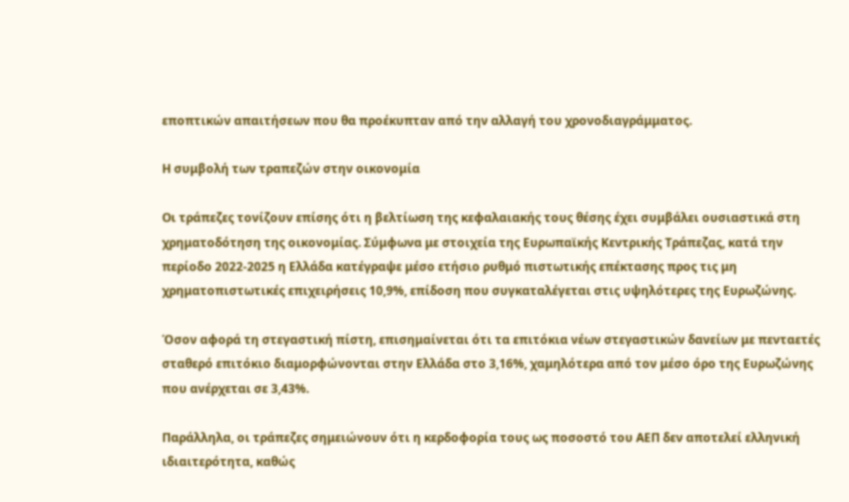εποπτικών απαιτήσεων που θα προέκυπταν από την αλλαγή του χρονοδιαγράμματος.

Η συμβολή των τραπεζών στην οικονομία

Οι τράπεζες τονίζουν επίσης ότι η βελτίωση της κεφαλαιακής τους θέσης έχει συμβάλει ουσιαστικά στη χρηματοδότηση της οικονομίας. Σύμφωνα με στοιχεία της Ευρωπαϊκής Κεντρικής Τράπεζας, κατά την περίοδο 2022-2025 η Ελλάδα κατέγραψε μέσο ετήσιο ρυθμό πιστωτικής επέκτασης προς τις μη χρηματοπιστωτικές επιχειρήσεις 10,9%, επίδοση που συγκαταλέγεται στις υψηλότερες της Ευρωζώνης.

Όσον αφορά τη στεγαστική πίστη, επισημαίνεται ότι τα επιτόκια νέων στεγαστικών δανείων με πενταετές σταθερό επιτόκιο διαμορφώνονται στην Ελλάδα στο 3,16%, χαμηλότερα από τον μέσο όρο της Ευρωζώνης που ανέρχεται σε 3,43%.

Παράλληλα, οι τράπεζες σημειώνουν ότι η κερδοφορία τους ως ποσοστό του ΑΕΠ δεν αποτελεί ελληνική ιδιαιτερότητα, καθώς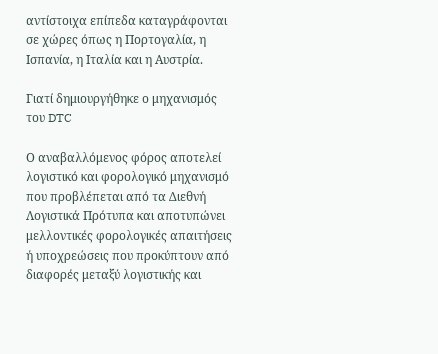αντίστοιχα επίπεδα καταγράφονται σε χώρες όπως η Πορτογαλία, η Ισπανία, η Ιταλία και η Αυστρία.

Γιατί δημιουργήθηκε ο μηχανισμός του DTC

Ο αναβαλλόμενος φόρος αποτελεί λογιστικό και φορολογικό μηχανισμό που προβλέπεται από τα Διεθνή Λογιστικά Πρότυπα και αποτυπώνει μελλοντικές φορολογικές απαιτήσεις ή υποχρεώσεις που προκύπτουν από διαφορές μεταξύ λογιστικής και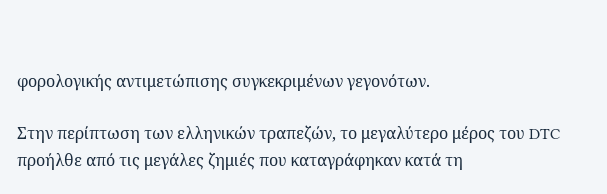φορολογικής αντιμετώπισης συγκεκριμένων γεγονότων.

Στην περίπτωση των ελληνικών τραπεζών, το μεγαλύτερο μέρος του DTC προήλθε από τις μεγάλες ζημιές που καταγράφηκαν κατά τη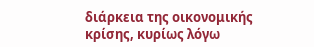διάρκεια της οικονομικής κρίσης, κυρίως λόγω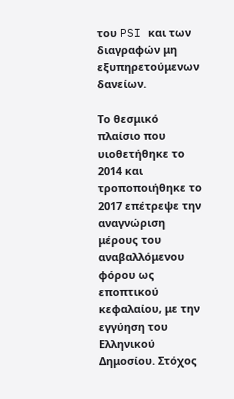του PSI και των διαγραφών μη εξυπηρετούμενων δανείων.

Το θεσμικό πλαίσιο που υιοθετήθηκε το 2014 και τροποποιήθηκε το 2017 επέτρεψε την αναγνώριση μέρους του αναβαλλόμενου φόρου ως εποπτικού κεφαλαίου, με την εγγύηση του Ελληνικού Δημοσίου. Στόχος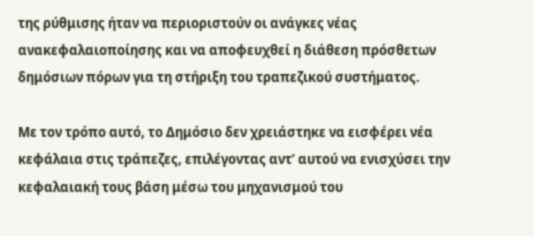της ρύθμισης ήταν να περιοριστούν οι ανάγκες νέας ανακεφαλαιοποίησης και να αποφευχθεί η διάθεση πρόσθετων δημόσιων πόρων για τη στήριξη του τραπεζικού συστήματος.

Με τον τρόπο αυτό, το Δημόσιο δεν χρειάστηκε να εισφέρει νέα κεφάλαια στις τράπεζες, επιλέγοντας αντ’ αυτού να ενισχύσει την κεφαλαιακή τους βάση μέσω του μηχανισμού του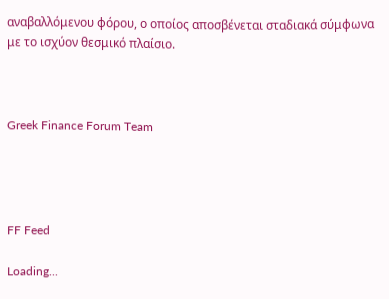αναβαλλόμενου φόρου, ο οποίος αποσβένεται σταδιακά σύμφωνα με το ισχύον θεσμικό πλαίσιο.



Greek Finance Forum Team




FF Feed

Loading...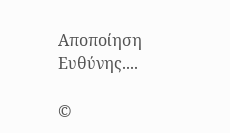Αποποίηση Ευθύνης....

©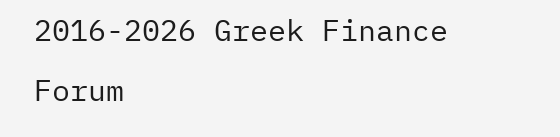2016-2026 Greek Finance Forum